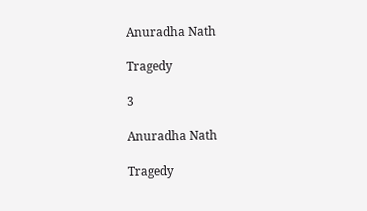Anuradha Nath

Tragedy

3

Anuradha Nath

Tragedy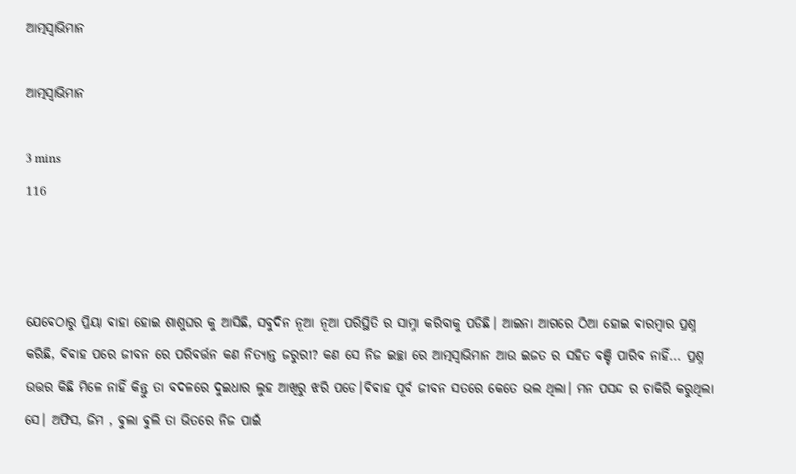ଆତ୍ମସ୍ୱାଭିମାନ

ଆତ୍ମସ୍ୱାଭିମାନ

3 mins
116



ଯେଵେଠାରୁ ପ୍ରିୟା ଵାହା ହୋଇ ଶାଶୁଘର କୁ ଆସିଛି, ସବୁଦିନ ନୂଆ ନୂଆ ପରିସ୍ଥିତି ର ସାମ୍ନା କରିବାକୁ ପଡିଛି। ଆଇନା ଆଗରେ ଠିଆ ହୋଇ ଵାରମ୍ଵାର ପ୍ରଶ୍ନ କରିଛି, ଵିଵାହ ପରେ ଜୀବନ ରେ ପରିବର୍ତ୍ତନ କଣ ନିତ୍ୟାନ୍ତ ଜରୁରୀ? କଣ ସେ ନିଜ ଇଚ୍ଛା ରେ ଆତ୍ମସ୍ୱାଭିମାନ ଆଉ ଇଜତ ର ସହିତ ବଞ୍ଚି ପାରିବ ନାହିଁ... ପ୍ରଶ୍ନ ଉତ୍ତର କିଛି ମିଳେ ନାହିଁ କିନ୍ତୁ ତା ବଦଳରେ ଦୁଇଧାର ଲୁହ ଆଖିରୁ ଝରି ପଡେ।ଵିଵାହ ପୂର୍ବ ଜୀବନ ସତରେ କେତେ ଭଲ ଥିଲା। ମନ ପସନ୍ଦ ର ଚାକିରି କରୁଥିଲା ସେ। ଅଫିସ, ଜିମ , ଵୁଲା ଵୁଲି ତା ଭିତରେ ନିଜ ପାଇଁ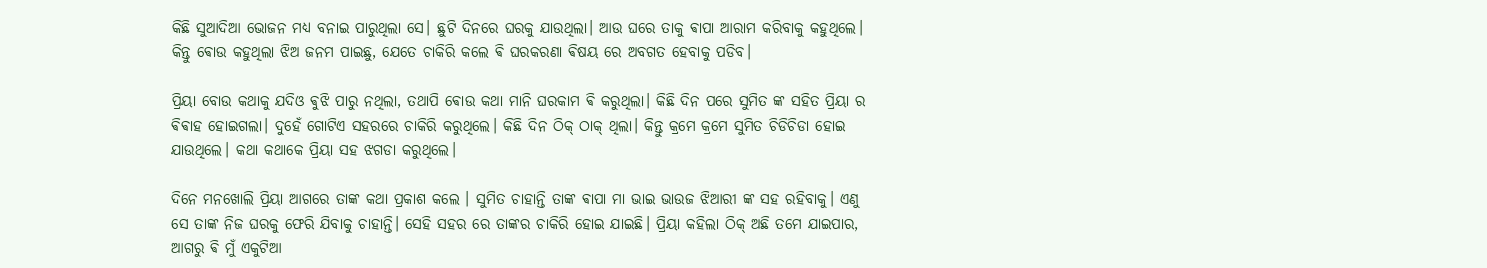କିଛି ସୁଆଦିଆ ଭୋଜନ ମଧ୍ୟ ବନାଇ ପାରୁଥିଲା ସେ। ଛୁଟି ଦିନରେ ଘରକୁ ଯାଉଥିଲା। ଆଉ ଘରେ ତାକୁ ଵାପା ଆରାମ କରିବାକୁ କହୁଥିଲେ। କିନ୍ତୁ ଵୋଉ କହୁଥିଲା ଝିଅ ଜନମ ପାଇଛୁ, ଯେତେ ଚାକିରି କଲେ ଵି ଘରକରଣା ଵିଷୟ ରେ ଅବଗତ ହେବାକୁ ପଡିବ।

ପ୍ରିୟା ବୋଉ କଥାକୁ ଯଦିଓ ଵୁଝି ପାରୁ ନଥିଲା, ତଥାପି ଵୋଉ କଥା ମାନି ଘରକାମ ଵି କରୁଥିଲା। କିଛି ଦିନ ପରେ ସୁମିତ ଙ୍କ ସହିତ ପ୍ରିୟା ର ଵିଵାହ ହୋଇଗଲା। ଦୁହେଁ ଗୋଟିଏ ସହରରେ ଚାକିରି କରୁଥିଲେ। କିଛି ଦିନ ଠିକ୍ ଠାକ୍ ଥିଲା। କିନ୍ତୁ କ୍ରମେ କ୍ରମେ ସୁମିତ ଚିଡିଚିଡା ହୋଇ ଯାଉଥିଲେ। କଥା କଥାକେ ପ୍ରିୟା ସହ ଝଗଡା କରୁଥିଲେ।

ଦିନେ ମନଖୋଲି ପ୍ରିୟା ଆଗରେ ତାଙ୍କ କଥା ପ୍ରକାଶ କଲେ । ସୁମିତ ଚାହାନ୍ତି ତାଙ୍କ ଵାପା ମା ଭାଇ ଭାଉଜ ଝିଆରୀ ଙ୍କ ସହ ରହିବାକୁ। ଏଣୁ ସେ ତାଙ୍କ ନିଜ ଘରକୁ ଫେରି ଯିବାକୁ ଚାହାନ୍ତି। ସେହି ସହର ରେ ତାଙ୍କର ଚାକିରି ହୋଇ ଯାଇଛି। ପ୍ରିୟା କହିଲା ଠିକ୍ ଅଛି ତମେ ଯାଇପାର, ଆଗରୁ ଵି ମୁଁ ଏକୁଟିଆ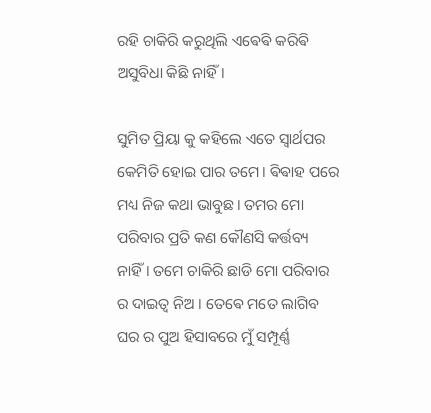ରହି ଚାକିରି କରୁଥିଲି ଏଵେଵି କରିଵି ଅସୁବିଧା କିଛି ନାହିଁ।

ସୁମିତ ପ୍ରିୟା କୁ କହିଲେ ଏତେ ସ୍ବାର୍ଥପର କେମିତି ହୋଇ ପାର ତମେ। ଵିଵାହ ପରେ ମଧ୍ୟ ନିଜ କଥା ଭାବୁଛ। ତମର ମୋ ପରିବାର ପ୍ରତି କଣ କୌଣସି କର୍ତ୍ତବ୍ୟ ନାହିଁ। ତମେ ଚାକିରି ଛାଡି ମୋ ପରିବାର ର ଦାଇତ୍ଵ ନିଅ । ତେଵେ ମତେ ଲାଗିବ ଘର ର ପୁଅ ହିସାବରେ ମୁଁ ସମ୍ପୂର୍ଣ୍ଣ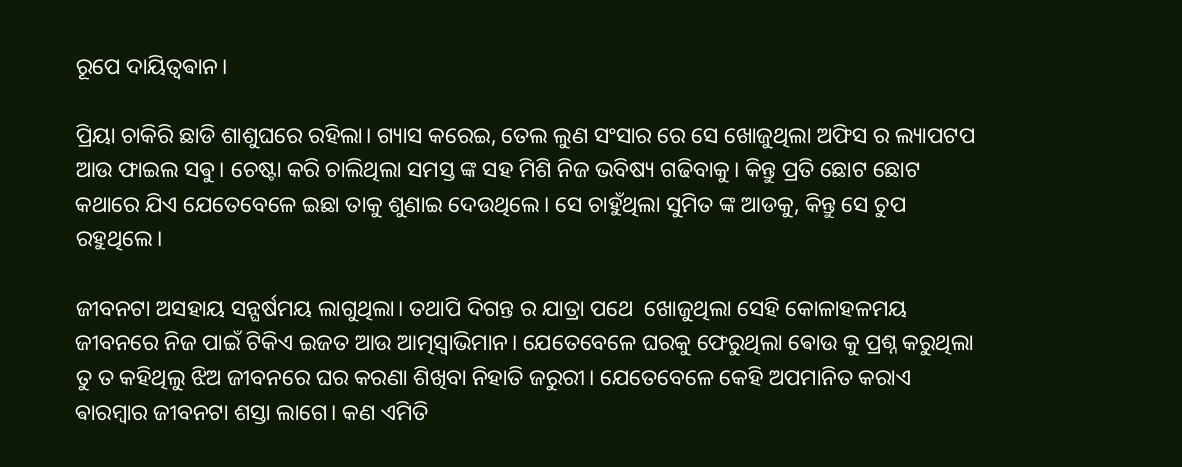ରୂପେ ଦାୟିତ୍ୱଵାନ।

ପ୍ରିୟା ଚାକିରି ଛାଡି ଶାଶୁଘରେ ରହିଲା। ଗ୍ୟାସ କରେଇ, ତେଲ ଲୁଣ ସଂସାର ରେ ସେ ଖୋଜୁଥିଲା ଅଫିସ ର ଲ୍ୟାପଟପ ଆଉ ଫାଇଲ ସଵୁ। ଚେଷ୍ଟା କରି ଚାଲିଥିଲା ସମସ୍ତ ଙ୍କ ସହ ମିଶି ନିଜ ଭବିଷ୍ୟ ଗଢିବାକୁ। କିନ୍ତୁ ପ୍ରତି ଛୋଟ ଛୋଟ କଥାରେ ଯିଏ ଯେତେବେଳେ ଇଛା ତାକୁ ଶୁଣାଇ ଦେଉଥିଲେ। ସେ ଚାହୁଁଥିଲା ସୁମିତ ଙ୍କ ଆଡକୁ, କିନ୍ତୁ ସେ ଚୁପ ରହୁଥିଲେ।

ଜୀବନଟା ଅସହାୟ ସନ୍ଘର୍ଷମୟ ଲାଗୁଥିଲା। ତଥାପି ଦିଗନ୍ତ ର ଯାତ୍ରା ପଥେ  ଖୋଜୁଥିଲା ସେହି କୋଳାହଳମୟ ଜୀବନରେ ନିଜ ପାଇଁ ଟିକିଏ ଇଜତ ଆଉ ଆତ୍ମସ୍ୱାଭିମାନ। ଯେତେବେଳେ ଘରକୁ ଫେରୁଥିଲା ଵୋଉ କୁ ପ୍ରଶ୍ନ କରୁଥିଲା ତୁ ତ କହିଥିଲୁ ଝିଅ ଜୀବନରେ ଘର କରଣା ଶିଖିବା ନିହାତି ଜରୁରୀ। ଯେତେବେଳେ କେହି ଅପମାନିତ କରାଏ ଵାରମ୍ଵାର ଜୀବନଟା ଶସ୍ତା ଲାଗେ। କଣ ଏମିତି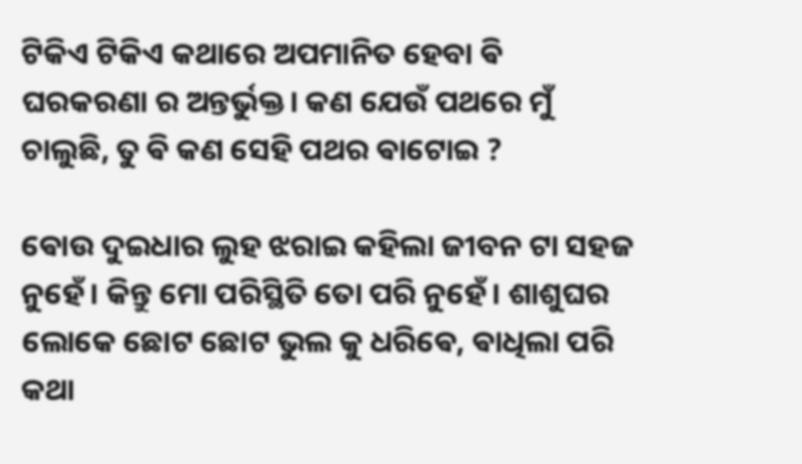ଟିକିଏ ଟିକିଏ କଥାରେ ଅପମାନିତ ହେବା ଵି ଘରକରଣା ର ଅନ୍ତର୍ଭୁକ୍ତ। କଣ ଯେଉଁ ପଥରେ ମୁଁ ଚାଲୁଛି, ତୁ ଵି କଣ ସେହି ପଥର ଵାଟୋଇ ?

ଵୋଉ ଦୁଇଧାର ଲୁହ ଝରାଇ କହିଲା ଜୀବନ ଟା ସହଜ ନୁହେଁ। କିନ୍ତୁ ମୋ ପରିସ୍ଥିତି ତୋ ପରି ନୁହେଁ। ଶାଶୁଘର ଲୋକେ ଛୋଟ ଛୋଟ ଭୁଲ କୁ ଧରିଵେ, ଵାଧିଲା ପରି କଥା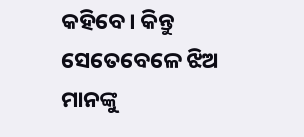କହିବେ। କିନ୍ତୁ ସେତେବେଳେ ଝିଅ ମାନଙ୍କୁ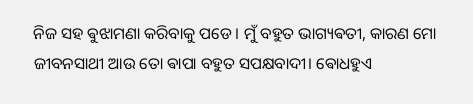ନିଜ ସହ ଵୁଝାମଣା କରିବାକୁ ପଡେ। ମୁଁ ବହୁତ ଭାଗ୍ୟଵତୀ, କାରଣ ମୋ ଜୀବନସାଥୀ ଆଉ ତୋ ଵାପା ବହୁତ ସପକ୍ଷବାଦୀ। ଵୋଧହୁଏ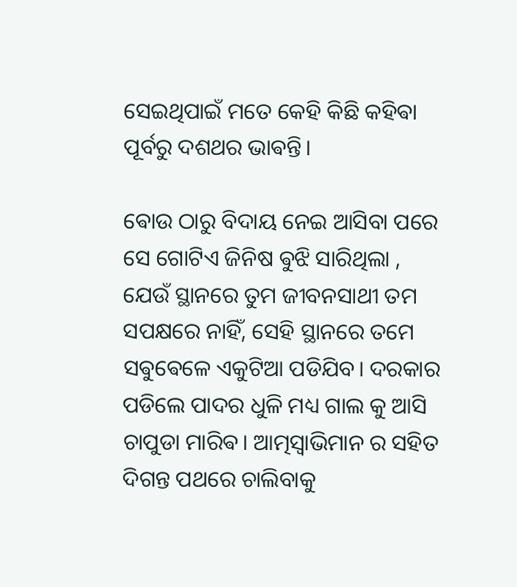ସେଇଥିପାଇଁ ମତେ କେହି କିଛି କହିଵା ପୂର୍ବରୁ ଦଶଥର ଭାଵନ୍ତି।

ଵୋଉ ଠାରୁ ବିଦାୟ ନେଇ ଆସିବା ପରେ ସେ ଗୋଟିଏ ଜିନିଷ ଵୁଝି ସାରିଥିଲା , ଯେଉଁ ସ୍ଥାନରେ ତୁମ ଜୀବନସାଥୀ ତମ ସପକ୍ଷରେ ନାହିଁ, ସେହି ସ୍ଥାନରେ ତମେ ସଵୁଵେଳେ ଏକୁଟିଆ ପଡିଯିବ। ଦରକାର ପଡିଲେ ପାଦର ଧୁଳି ମଧ୍ୟ ଗାଲ କୁ ଆସି ଚାପୁଡା ମାରିଵ। ଆତ୍ମସ୍ବାଭିମାନ ର ସହିତ ଦିଗନ୍ତ ପଥରେ ଚାଲିବାକୁ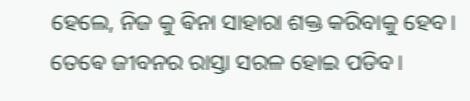ହେଲେ, ନିଜ କୁ ଵିନା ସାହାରା ଶକ୍ତ କରିବାକୁ ହେବ। ତେଵେ ଜୀବନର ରାସ୍ତା ସରଳ ହୋଇ ପଡିବ।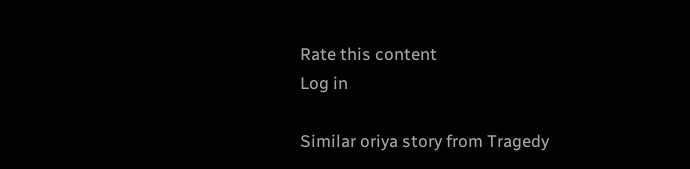Rate this content
Log in

Similar oriya story from Tragedy